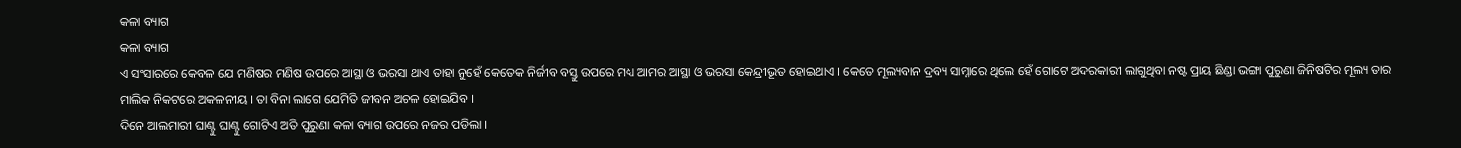କଳା ବ୍ୟାଗ
କଳା ବ୍ୟାଗ
ଏ ସଂସାରରେ କେବଳ ଯେ ମଣିଷର ମଣିଷ ଉପରେ ଆସ୍ଥା ଓ ଭରସା ଥାଏ ତାହା ନୁହେଁ କେତେକ ନିର୍ଜୀବ ବସ୍ତୁ ଉପରେ ମଧ୍ୟ ଆମର ଆସ୍ଥା ଓ ଭରସା କେନ୍ଦ୍ରୀଭୂତ ହୋଇଥାଏ । କେତେ ମୂଲ୍ୟବାନ ଦ୍ରବ୍ୟ ସାମ୍ନାରେ ଥିଲେ ହେଁ ଗୋଟେ ଅଦରକାରୀ ଲାଗୁଥିବା ନଷ୍ଟ ପ୍ରାୟ ଛିଣ୍ଡା ଭଙ୍ଗା ପୁରୁଣା ଜିନିଷଟିର ମୂଲ୍ୟ ତାର ମାଲିକ ନିକଟରେ ଅକଳନୀୟ । ତା ବିନା ଲାଗେ ଯେମିତି ଜୀବନ ଅଚଳ ହୋଇଯିବ ।
ଦିନେ ଆଲମାରୀ ଘାଣ୍ଟୁ ଘାଣ୍ଟୁ ଗୋଟିଏ ଅତି ପୁରୁଣା କଳା ବ୍ୟାଗ ଉପରେ ନଜର ପଡିଲା ।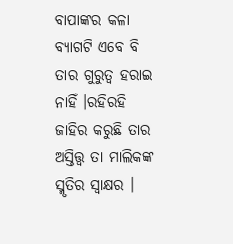ବାପାଙ୍କର କଳା ବ୍ୟାଗଟି ଏବେ ବି ତାର ଗୁରୁତ୍ୱ ହରାଇ ନାହିଁ ।ରହିରହି ଜାହିର କରୁଛି ତାର ଅସ୍ତିତ୍ତ୍ୱ ତା ମାଲିକଙ୍କ ସ୍ମୃତିର ସ୍ଵାକ୍ଷର ।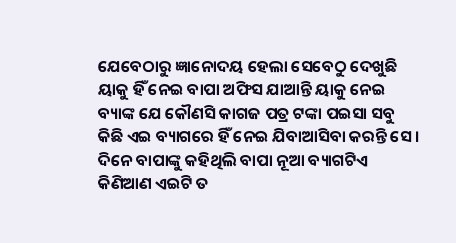ଯେବେଠାରୁ ଜ୍ଞାନୋଦୟ ହେଲା ସେବେଠୁ ଦେଖୁଛି ୟାକୁ ହିଁ ନେଇ ବାପା ଅଫିସ ଯାଆନ୍ତି ୟାକୁ ନେଇ ବ୍ୟାଙ୍କ ଯେ କୌଣସି କାଗଜ ପତ୍ର ଟଙ୍କା ପଇସା ସବୁ କିଛି ଏଇ ବ୍ୟାଗରେ ହିଁ ନେଇ ଯିବାଆସିବା କରନ୍ତି ସେ । ଦିନେ ବାପାଙ୍କୁ କହିଥିଲି ବାପା ନୂଆ ବ୍ୟାଗଟିଏ କିଣିଆଣ ଏଇଟି ତ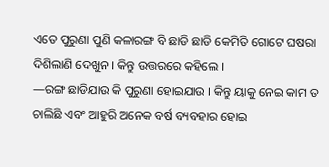ଏତେ ପୁରୁଣା ପୁଣି କଳାରଙ୍ଗ ବି ଛାଡି ଛାଡି କେମିତି ଗୋଟେ ଘଷରା ଦିଶିଲାଣି ଦେଖୁନ । କିନ୍ତୁ ଉତ୍ତରରେ କହିଲେ ।
—ରଙ୍ଗ ଛାଡିଯାଉ କି ପୁରୁଣା ହୋଇଯାଉ । କିନ୍ତୁ ୟାକୁ ନେଇ କାମ ତ ଚାଲିଛି ଏବଂ ଆହୁରି ଅନେକ ବର୍ଷ ବ୍ୟବହାର ହୋଇ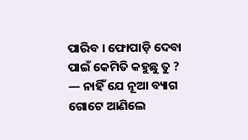ପାରିବ । ଫୋପାଡ଼ି ଦେବା ପାଇଁ କେମିତି କହୁଛୁ ତୁ ?
— ନାହିଁ ଯେ ନୂଆ ବ୍ୟାଗ ଗୋଟେ ଆଣିଲେ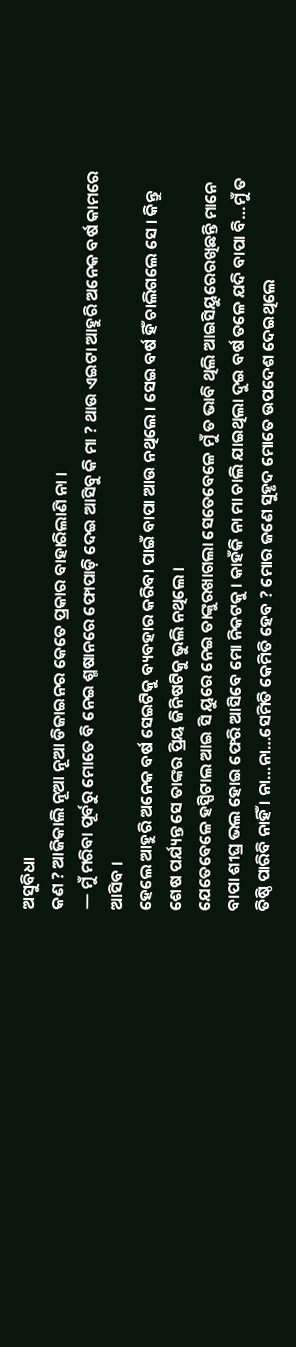ଅସୁବିଧା
କଣ ? ଆଜିକାଲି ନୂଆ ନୂଆ ଡିଜାଇନର କେତେ ପ୍ରକାର ବାହାରିଲାଣି ନା ।
— ମୁଁ ମରିବା ପୂର୍ବରୁ ମୋତେ ବି ନେଇ ଶ୍ମଷାନରେ ଫୋପାଡ଼ି ଦେଇ ଆସିବୁ କି ମା ? ଥାଉ ଏଇଟା ଆହୁରି ଅନେକ ବର୍ଷ କାମରେ ଆସିବ ।
ହେଲେ ଆହୁରି ଅନେକ ବର୍ଷ ସେଇଟିକୁ ବ୍ୟବହାର କରିବା ପାଇଁ ବାପା ଆଉ ନଥିଲେ । ସେଇ ବର୍ଷ ହିଁ ଚାଲିଗଲେ ସେ । କିନ୍ତୁ ଶେଷ ପର୍ଯ୍ୟନ୍ତ ସେ ତାଙ୍କର ପ୍ରିୟ ଜିନିଷଟିକୁ ଭୁଲି ନଥିଲେ ।
ଯେତେବେଳେ ହସ୍ପିଟାଲ ଆଇ ସି ୟୁରେ ନେଇ ତାଙ୍କୁରଖାଗଲା ସେତେବେଳେ ମୁଁ ତ ଭାବି ଥିଲି ଆଇସିୟୁରେରଖିଛନ୍ତି ମାନେ ବାପା ଶୀଘ୍ର ଭଲ ହୋଇ ଫେରି ଆସିବେ ମୋ ନିକଟକୁ । କାହଁକି ନା ମା ଚାଲି ଯାଇଥିଲା ଦୁଇ ବର୍ଷ ତଳେ ଯଦି ବାପା ବି…ମୁଁ ତ ତିଷ୍ଠି ପାରିବି ନାହିଁ । ନା…ନା…ସେମିତି କେମିତି ହେବ ? ମୋର ଜଣେ ସୁହୃଦ ମୋତେ ଉପଦେଶ ଦେଇଥିଲେ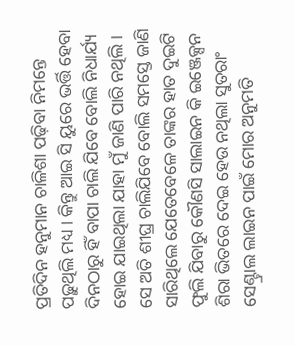ପ୍ରତିଦିନ ହନୁମାନ ଚାଳିଶା ପଢ଼ିବା ନିମନ୍ତେ ପଢ଼ୁଥିଲି ମଧ୍ୟ । କିନ୍ତୁ ଆଇ ସି ୟୁରେ ଭର୍ତ୍ତି ହେବା ଦିନଠାରୁ ହିଁ ବାପା ଚାଲି ଯିବେ ବୋଲି ନିଧାର୍ଯ୍ୟ ହୋଇ ଯାଇଥିଲା ଯାହା ମୁଁ ଜାଣି ପାରି ନଥିଲି ।
ସେ ଅତି ଶୀଘ୍ର ଚାଲିଯିବେ ବୋଲି ସମସ୍ତେ ଜାଣି ସାରିଥିଲେ ଯେତେବେଳେ ତାଙ୍କର ହାତ ଦୁଇଟି ଫୁଲି ଯିବାରୁ କୌଣସି ସାଲାଇନ କି ଇଞ୍ଜେକ୍ସନ ଶିରା ଭିତରେ ଦେଇ ହେଉ ନଥିଲା ସୁତରାଂ ସେଣ୍ଟ୍ରାଲ ଲାଇନ ପାଇଁ ମୋର ଅନୁମତି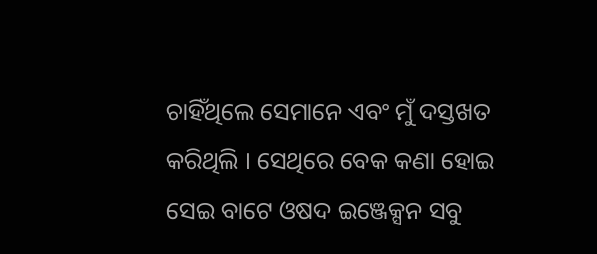ଚାହିଁଥିଲେ ସେମାନେ ଏବଂ ମୁଁ ଦସ୍ତଖତ କରିଥିଲି । ସେଥିରେ ବେକ କଣା ହୋଇ ସେଇ ବାଟେ ଓଷଦ ଇଞ୍ଜେକ୍ସନ ସବୁ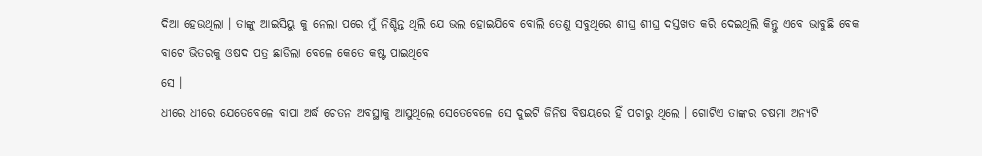ଦିଆ ହେଉଥିଲା । ତାଙ୍କୁ ଆଇସିୟୁ କୁ ନେଲା ପରେ ମୁଁ ନିଶ୍ଚିନ୍ତ ଥିଲି ଯେ ଭଲ ହୋଇଯିବେ ବୋଲି ତେଣୁ ସବୁଥିରେ ଶୀଘ୍ର ଶୀଘ୍ର ଦସ୍ତଖତ କରି ଦେଇଥିଲି କିନ୍ତୁ ଏବେ ଭାବୁଛି ବେକ ବାଟେ ଭିତରକୁ ଓଷଦ ପତ୍ର ଛାଡିଲା ବେଳେ କେତେ କଷ୍ଟ ପାଇଥିବେ
ସେ ।
ଧୀରେ ଧୀରେ ଯେତେବେଳେ ବାପା ଅର୍ଦ୍ଧ ଚେତନ ଅବସ୍ଥାକୁ ଆସୁଥିଲେ ସେତେବେଳେ ସେ ଦୁଇଟି ଜିନିଷ ବିଷୟରେ ହିଁ ପଚାରୁ ଥିଲେ । ଗୋଟିଏ ତାଙ୍କର ଚଷମା ଅନ୍ୟଟି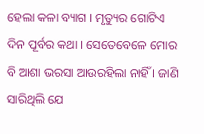ହେଲା କଳା ବ୍ୟାଗ । ମୃତ୍ୟୁର ଗୋଟିଏ ଦିନ ପୂର୍ବର କଥା । ସେତେବେଳେ ମୋର ବି ଆଶା ଭରସା ଆଉରହିଲା ନାହିଁ । ଜାଣି ସାରିଥିଲି ଯେ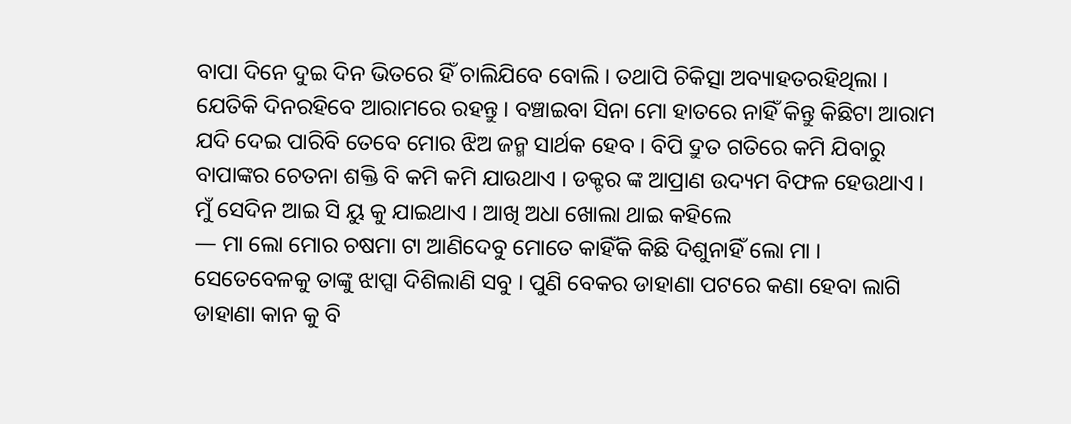ବାପା ଦିନେ ଦୁଇ ଦିନ ଭିତରେ ହିଁ ଚାଲିଯିବେ ବୋଲି । ତଥାପି ଚିକିତ୍ସା ଅବ୍ୟାହତରହିଥିଲା । ଯେତିକି ଦିନରହିବେ ଆରାମରେ ରହନ୍ତୁ । ବଞ୍ଚାଇବା ସିନା ମୋ ହାତରେ ନାହିଁ କିନ୍ତୁ କିଛିଟା ଆରାମ ଯଦି ଦେଇ ପାରିବି ତେବେ ମୋର ଝିଅ ଜନ୍ମ ସାର୍ଥକ ହେବ । ବିପି ଦ୍ରୁତ ଗତିରେ କମି ଯିବାରୁ ବାପାଙ୍କର ଚେତନା ଶକ୍ତି ବି କମି କମି ଯାଉଥାଏ । ଡକ୍ଟର ଙ୍କ ଆପ୍ରାଣ ଉଦ୍ୟମ ବିଫଳ ହେଉଥାଏ । ମୁଁ ସେଦିନ ଆଇ ସି ୟୁ କୁ ଯାଇଥାଏ । ଆଖି ଅଧା ଖୋଲା ଥାଇ କହିଲେ
— ମା ଲୋ ମୋର ଚଷମା ଟା ଆଣିଦେବୁ ମୋତେ କାହିଁକି କିଛି ଦିଶୁନାହିଁ ଲୋ ମା । ସେତେବେଳକୁ ତାଙ୍କୁ ଝାପ୍ସା ଦିଶିଲାଣି ସବୁ । ପୁଣି ବେକର ଡାହାଣା ପଟରେ କଣା ହେବା ଲାଗି ଡାହାଣା କାନ କୁ ବି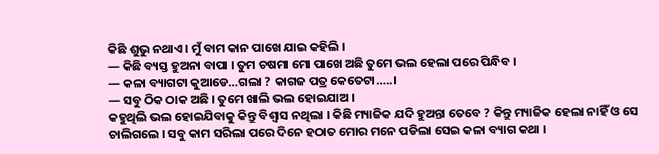କିଛି ଶୁଭୁ ନଥାଏ । ମୁଁ ବାମ କାନ ପାଖେ ଯାଇ କହିଲି ।
— କିଛି ବ୍ୟସ୍ତ ହୁଅନା ବାପା । ତୁମ ଚଷମା ମୋ ପାଖେ ଅଛି ତୁମେ ଭଲ ହେଲା ପରେ ପିନ୍ଧିବ ।
— କଳା ବ୍ୟାଗଟା କୁଆଡେ…ଗଲା ? କାଗଜ ପତ୍ର କେତେଟା…..।
— ସବୁ ଠିକ ଠାକ ଅଛି । ତୁମେ ଖାଲି ଭଲ ହୋଇଯାଅ ।
କହୁଥିଲି ଭଲ ହୋଇଯିବାକୁ କିନ୍ତୁ ବିଶ୍ୱାସ ନଥିଲା । କିଛି ମ୍ୟାଜିକ ଯଦି ହୁଅନ୍ତା ତେବେ ? କିନ୍ତୁ ମ୍ୟାଜିକ ହେଲା ନାହିଁ ଓ ସେ ଚାଲିଗଲେ । ସବୁ କାମ ସରିଲା ପରେ ଦିନେ ହଠାତ ମୋର ମନେ ପଡିଲା ସେଇ କଳା ବ୍ୟାଗ କଥା ।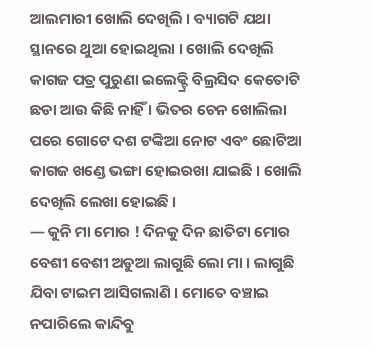ଆଲମାରୀ ଖୋଲି ଦେଖିଲି । ବ୍ୟାଗଟି ଯଥା ସ୍ଥାନରେ ଥୁଆ ହୋଇଥିଲା । ଖୋଲି ଦେଖିଲି କାଗଜ ପତ୍ର ପୁରୁଣା ଇଲେକ୍ଟ୍ରି ବିଲ୍ରସିଦ କେତୋଟି ଛଡା ଆଉ କିଛି ନାହିଁ । ଭିତର ଚେନ ଖୋଲିଲା ପରେ ଗୋଟେ ଦଶ ଟଙ୍କିଆ ନୋଟ ଏବଂ ଛୋଟିଆ କାଗଜ ଖଣ୍ଡେ ଭଙ୍ଗା ହୋଇରଖା ଯାଇଛି । ଖୋଲି ଦେଖିଲି ଲେଖା ହୋଇଛି ।
— କୁନି ମା ମୋର ! ଦିନକୁ ଦିନ ଛାତିଟା ମୋର ବେଶୀ ବେଶୀ ଅଡୁଆ ଲାଗୁଛି ଲୋ ମା । ଲାଗୁଛି ଯିବା ଟାଇମ ଆସିଗଲାଣି । ମୋତେ ବଞ୍ଚାଇ ନପାରିଲେ କାନ୍ଦିବୁ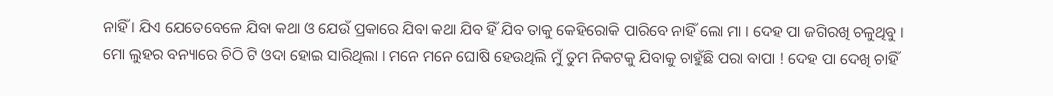ନାହିଁ । ଯିଏ ଯେତେବେଳେ ଯିବା କଥା ଓ ଯେଉଁ ପ୍ରକାରେ ଯିବା କଥା ଯିବ ହିଁ ଯିବ ତାକୁ କେହିରୋକି ପାରିବେ ନାହିଁ ଲୋ ମା । ଦେହ ପା ଜଗିରଖି ଚଳୁଥିବୁ ।
ମୋ ଲୁହର ବନ୍ୟାରେ ଚିଠି ଟି ଓଦା ହୋଇ ସାରିଥିଲା । ମନେ ମନେ ଘୋଷି ହେଉଥିଲି ମୁଁ ତୁମ ନିକଟକୁ ଯିବାକୁ ଚାହୁଁଛି ପରା ବାପା ! ଦେହ ପା ଦେଖି ଚାହିଁ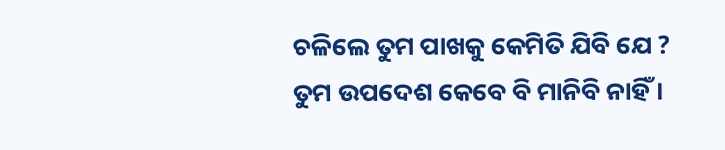ଚଳିଲେ ତୁମ ପାଖକୁ କେମିତି ଯିବି ଯେ ? ତୁମ ଉପଦେଶ କେବେ ବି ମାନିବି ନାହିଁ ।